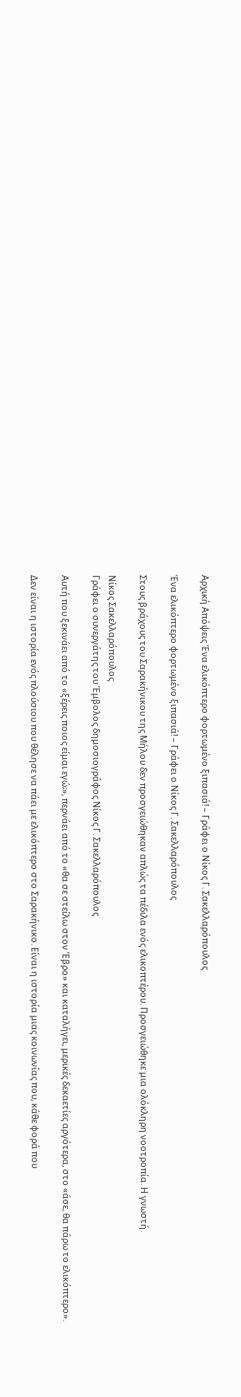Αρχική Απόψεις Ένα ελικόπτερο φορτωμένο ξιπασιά! – Γράφει ο Νίκος Γ. Σακελλαρόπουλος

Ένα ελικόπτερο φορτωμένο ξιπασιά! – Γράφει ο Νίκος Γ. Σακελλαρόπουλος

Στους βράχους του Σαρακήνικου της Μήλου δεν προσγειώθηκαν απλώς τα πέδιλα ενός ελικοπτέρου. Προσγειώθηκε μια ολόκληρη νοοτροπία. Η γνωστή.

Νίκος Σακελλαρόπουλος
Γράφει ο συνεργάτης του Έμβολος δημοσιογράφος Νίκος Γ. Σακελλαρόπουλος

Αυτή που ξεκινάει από το «ξέρεις ποιος είμαι εγώ;», περνάει από το «θα σε στείλω στον Έβρο» και καταλήγει, μερικές δεκαετίες αργότερα, στο «άσε, θα πάρω το ελικόπτερο».

Δεν είναι η ιστορία ενός πλούσιου που θέλησε να πάει με ελικόπτερο στο Σαρακήνικο. Είναι η ιστορία μιας κοινωνίας που, κάθε φορά που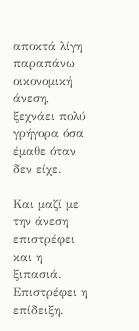αποκτά λίγη παραπάνω οικονομική άνεση, ξεχνάει πολύ γρήγορα όσα έμαθε όταν δεν είχε.

Και μαζί με την άνεση επιστρέφει και η ξιπασιά. Επιστρέφει η επίδειξη.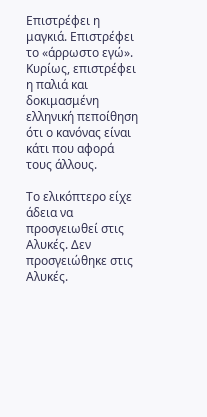Επιστρέφει η μαγκιά. Επιστρέφει το «άρρωστο εγώ». Κυρίως, επιστρέφει η παλιά και δοκιμασμένη ελληνική πεποίθηση ότι ο κανόνας είναι κάτι που αφορά τους άλλους.

Το ελικόπτερο είχε άδεια να προσγειωθεί στις Αλυκές. Δεν προσγειώθηκε στις Αλυκές.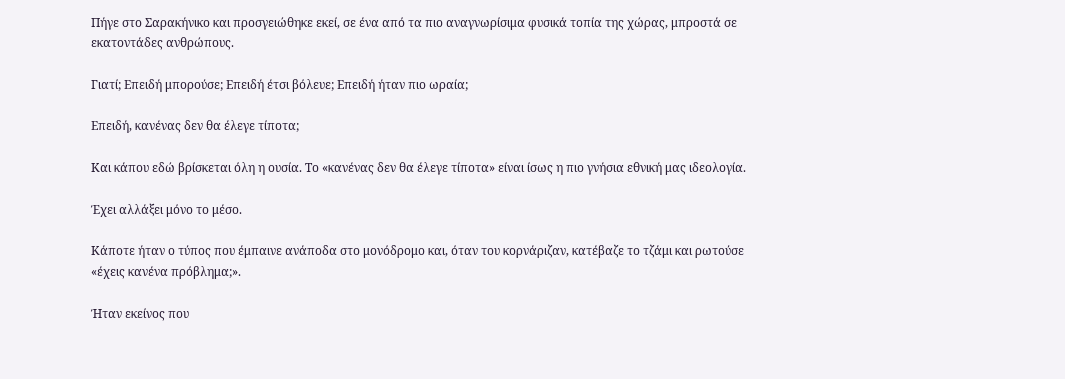Πήγε στο Σαρακήνικο και προσγειώθηκε εκεί, σε ένα από τα πιο αναγνωρίσιμα φυσικά τοπία της χώρας, μπροστά σε εκατοντάδες ανθρώπους.

Γιατί; Επειδή μπορούσε; Επειδή έτσι βόλευε; Επειδή ήταν πιο ωραία;

Επειδή, κανένας δεν θα έλεγε τίποτα;

Και κάπου εδώ βρίσκεται όλη η ουσία. Το «κανένας δεν θα έλεγε τίποτα» είναι ίσως η πιο γνήσια εθνική μας ιδεολογία.

Έχει αλλάξει μόνο το μέσο.

Κάποτε ήταν ο τύπος που έμπαινε ανάποδα στο μονόδρομο και, όταν του κορνάριζαν, κατέβαζε το τζάμι και ρωτούσε «έχεις κανένα πρόβλημα;».

Ήταν εκείνος που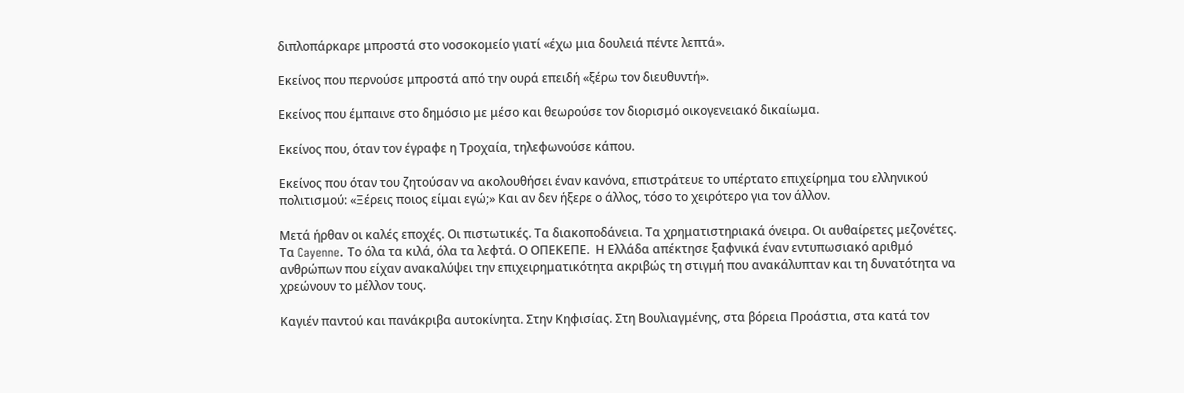διπλοπάρκαρε μπροστά στο νοσοκομείο γιατί «έχω μια δουλειά πέντε λεπτά».

Εκείνος που περνούσε μπροστά από την ουρά επειδή «ξέρω τον διευθυντή».

Εκείνος που έμπαινε στο δημόσιο με μέσο και θεωρούσε τον διορισμό οικογενειακό δικαίωμα.

Εκείνος που, όταν τον έγραφε η Τροχαία, τηλεφωνούσε κάπου.

Εκείνος που όταν του ζητούσαν να ακολουθήσει έναν κανόνα, επιστράτευε το υπέρτατο επιχείρημα του ελληνικού πολιτισμού: «Ξέρεις ποιος είμαι εγώ;» Και αν δεν ήξερε ο άλλος, τόσο το χειρότερο για τον άλλον.

Μετά ήρθαν οι καλές εποχές. Οι πιστωτικές. Τα διακοποδάνεια. Τα χρηματιστηριακά όνειρα. Οι αυθαίρετες μεζονέτες. Τα Cayenne. Το όλα τα κιλά, όλα τα λεφτά. Ο ΟΠΕΚΕΠΕ.  Η Ελλάδα απέκτησε ξαφνικά έναν εντυπωσιακό αριθμό ανθρώπων που είχαν ανακαλύψει την επιχειρηματικότητα ακριβώς τη στιγμή που ανακάλυπταν και τη δυνατότητα να χρεώνουν το μέλλον τους.

Καγιέν παντού και πανάκριβα αυτοκίνητα. Στην Κηφισίας. Στη Βουλιαγμένης, στα βόρεια Προάστια, στα κατά τον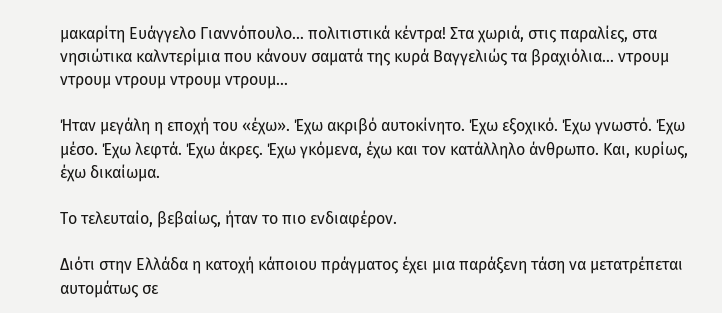μακαρίτη Ευάγγελο Γιαννόπουλο… πολιτιστικά κέντρα! Στα χωριά, στις παραλίες, στα νησιώτικα καλντερίμια που κάνουν σαματά της κυρά Βαγγελιώς τα βραχιόλια… ντρουμ ντρουμ ντρουμ ντρουμ ντρουμ…

Ήταν μεγάλη η εποχή του «έχω». Έχω ακριβό αυτοκίνητο. Έχω εξοχικό. Έχω γνωστό. Έχω μέσο. Έχω λεφτά. Έχω άκρες. Έχω γκόμενα, έχω και τον κατάλληλο άνθρωπο. Και, κυρίως, έχω δικαίωμα.

Το τελευταίο, βεβαίως, ήταν το πιο ενδιαφέρον.

Διότι στην Ελλάδα η κατοχή κάποιου πράγματος έχει μια παράξενη τάση να μετατρέπεται αυτομάτως σε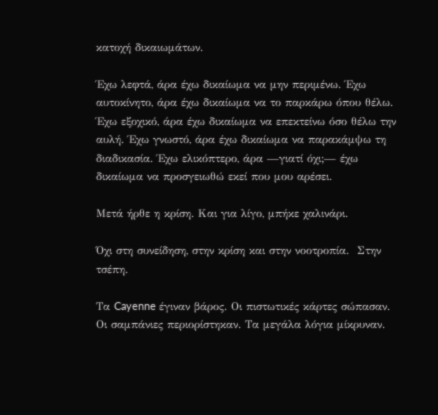κατοχή δικαιωμάτων.

Έχω λεφτά, άρα έχω δικαίωμα να μην περιμένω. Έχω αυτοκίνητο, άρα έχω δικαίωμα να το παρκάρω όπου θέλω. Έχω εξοχικό, άρα έχω δικαίωμα να επεκτείνω όσο θέλω την αυλή. Έχω γνωστό, άρα έχω δικαίωμα να παρακάμψω τη διαδικασία. Έχω ελικόπτερο, άρα —γιατί όχι;— έχω δικαίωμα να προσγειωθώ εκεί που μου αρέσει.

Μετά ήρθε η κρίση. Και για λίγο, μπήκε χαλινάρι.

Όχι στη συνείδηση, στην κρίση και στην νοοτροπία.  Στην τσέπη.

Τα Cayenne έγιναν βάρος. Οι πιστωτικές κάρτες σώπασαν. Οι σαμπάνιες περιορίστηκαν. Τα μεγάλα λόγια μίκρυναν.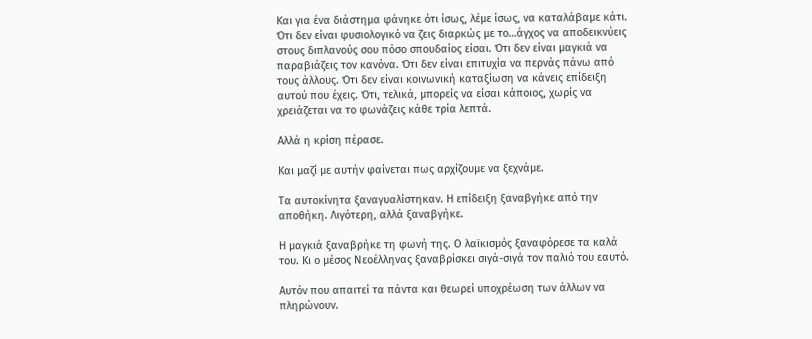Και για ένα διάστημα φάνηκε ότι ίσως, λέμε ίσως, να καταλάβαμε κάτι. Ότι δεν είναι φυσιολογικό να ζεις διαρκώς με το…άγχος να αποδεικνύεις στους διπλανούς σου πόσο σπουδαίος είσαι. Ότι δεν είναι μαγκιά να παραβιάζεις τον κανόνα. Ότι δεν είναι επιτυχία να περνάς πάνω από τους άλλους. Ότι δεν είναι κοινωνική καταξίωση να κάνεις επίδειξη αυτού που έχεις. Ότι, τελικά, μπορείς να είσαι κάποιος, χωρίς να χρειάζεται να το φωνάζεις κάθε τρία λεπτά.

Αλλά η κρίση πέρασε.

Και μαζί με αυτήν φαίνεται πως αρχίζουμε να ξεχνάμε.

Τα αυτοκίνητα ξαναγυαλίστηκαν. Η επίδειξη ξαναβγήκε από την αποθήκη. Λιγότερη, αλλά ξαναβγήκε.

Η μαγκιά ξαναβρήκε τη φωνή της. Ο λαϊκισμός ξαναφόρεσε τα καλά του. Κι ο μέσος Νεοέλληνας ξαναβρίσκει σιγά-σιγά τον παλιό του εαυτό.

Αυτόν που απαιτεί τα πάντα και θεωρεί υποχρέωση των άλλων να πληρώνουν.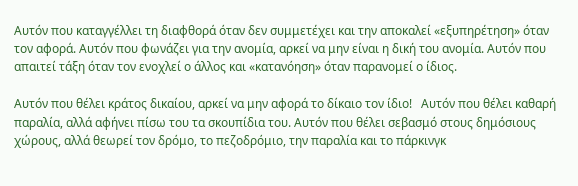Αυτόν που καταγγέλλει τη διαφθορά όταν δεν συμμετέχει και την αποκαλεί «εξυπηρέτηση» όταν τον αφορά. Αυτόν που φωνάζει για την ανομία, αρκεί να μην είναι η δική του ανομία. Αυτόν που απαιτεί τάξη όταν τον ενοχλεί ο άλλος και «κατανόηση» όταν παρανομεί ο ίδιος.

Αυτόν που θέλει κράτος δικαίου, αρκεί να μην αφορά το δίκαιο τον ίδιο!   Αυτόν που θέλει καθαρή παραλία, αλλά αφήνει πίσω του τα σκουπίδια του. Αυτόν που θέλει σεβασμό στους δημόσιους χώρους, αλλά θεωρεί τον δρόμο, το πεζοδρόμιο, την παραλία και το πάρκινγκ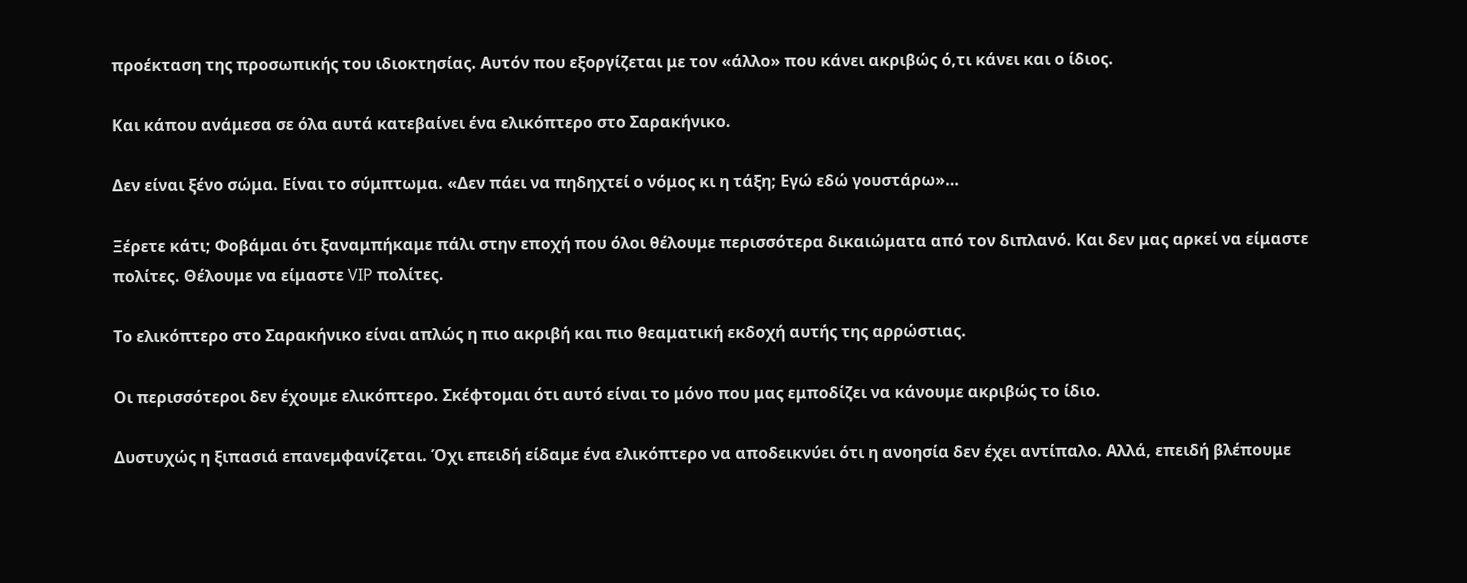προέκταση της προσωπικής του ιδιοκτησίας. Αυτόν που εξοργίζεται με τον «άλλο» που κάνει ακριβώς ό,τι κάνει και ο ίδιος.

Και κάπου ανάμεσα σε όλα αυτά κατεβαίνει ένα ελικόπτερο στο Σαρακήνικο.

Δεν είναι ξένο σώμα. Είναι το σύμπτωμα. «Δεν πάει να πηδηχτεί ο νόμος κι η τάξη; Εγώ εδώ γουστάρω»…

Ξέρετε κάτι; Φοβάμαι ότι ξαναμπήκαμε πάλι στην εποχή που όλοι θέλουμε περισσότερα δικαιώματα από τον διπλανό. Και δεν μας αρκεί να είμαστε πολίτες. Θέλουμε να είμαστε VIP πολίτες.

Το ελικόπτερο στο Σαρακήνικο είναι απλώς η πιο ακριβή και πιο θεαματική εκδοχή αυτής της αρρώστιας.

Οι περισσότεροι δεν έχουμε ελικόπτερο. Σκέφτομαι ότι αυτό είναι το μόνο που μας εμποδίζει να κάνουμε ακριβώς το ίδιο.

Δυστυχώς η ξιπασιά επανεμφανίζεται. Όχι επειδή είδαμε ένα ελικόπτερο να αποδεικνύει ότι η ανοησία δεν έχει αντίπαλο. Αλλά, επειδή βλέπουμε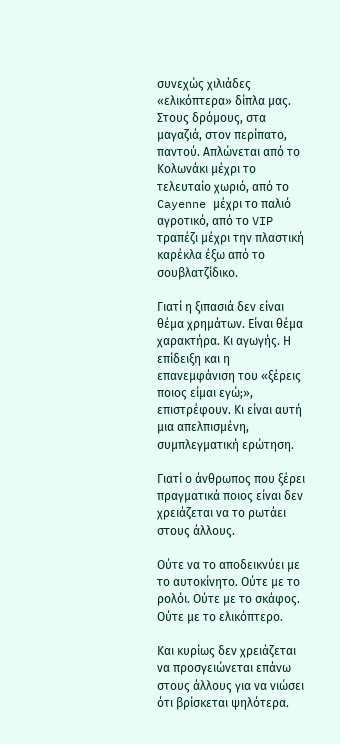συνεχώς χιλιάδες «ελικόπτερα» δίπλα μας. Στους δρόμους, στα μαγαζιά, στον περίπατο, παντού. Απλώνεται από το Κολωνάκι μέχρι το τελευταίο χωριό, από το Cayenne μέχρι το παλιό αγροτικό, από το VIP τραπέζι μέχρι την πλαστική καρέκλα έξω από το σουβλατζίδικο.

Γιατί η ξιπασιά δεν είναι θέμα χρημάτων. Είναι θέμα χαρακτήρα. Κι αγωγής. Η επίδειξη και η επανεμφάνιση του «ξέρεις ποιος είμαι εγώ;», επιστρέφουν. Κι είναι αυτή μια απελπισμένη, συμπλεγματική ερώτηση.

Γιατί ο άνθρωπος που ξέρει πραγματικά ποιος είναι δεν χρειάζεται να το ρωτάει στους άλλους.

Ούτε να το αποδεικνύει με το αυτοκίνητο. Ούτε με το ρολόι. Ούτε με το σκάφος. Ούτε με το ελικόπτερο.

Και κυρίως δεν χρειάζεται να προσγειώνεται επάνω στους άλλους για να νιώσει ότι βρίσκεται ψηλότερα.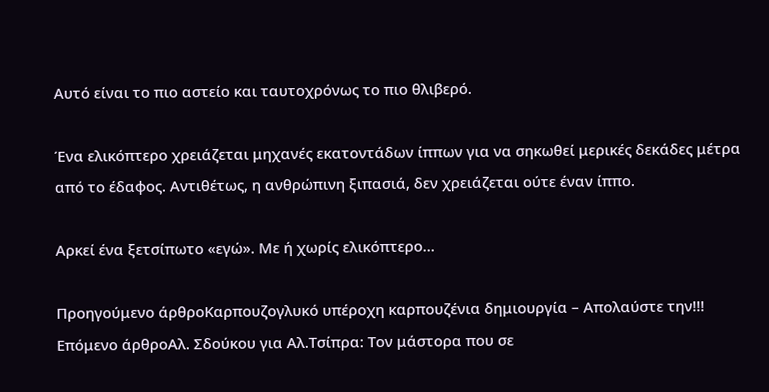Αυτό είναι το πιο αστείο και ταυτοχρόνως το πιο θλιβερό.

Ένα ελικόπτερο χρειάζεται μηχανές εκατοντάδων ίππων για να σηκωθεί μερικές δεκάδες μέτρα από το έδαφος. Αντιθέτως, η ανθρώπινη ξιπασιά, δεν χρειάζεται ούτε έναν ίππο.

Αρκεί ένα ξετσίπωτο «εγώ». Με ή χωρίς ελικόπτερο…

Προηγούμενο άρθροΚαρπουζογλυκό υπέροχη καρπουζένια δημιουργία – Απολαύστε την!!!
Επόμενο άρθροΑλ. Σδούκου για Aλ.Τσίπρα: Τον μάστορα που σε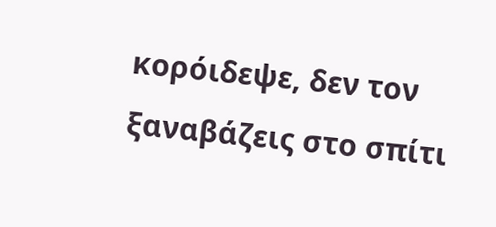κορόιδεψε, δεν τον ξαναβάζεις στο σπίτι